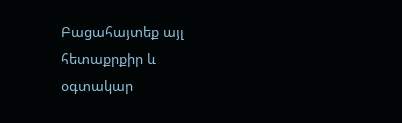Բացահայտեք այլ հետաքրքիր և օգտակար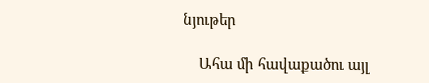նյութեր

    Ահա մի հավաքածու այլ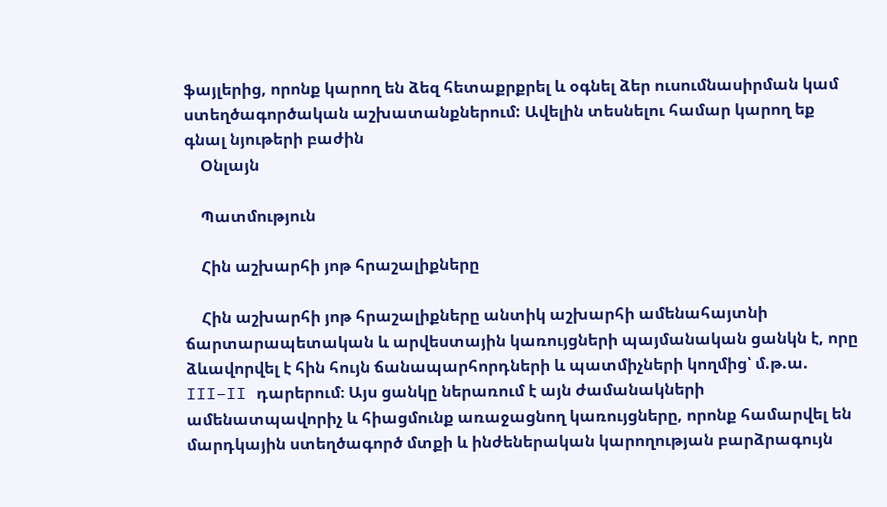ֆայլերից, որոնք կարող են ձեզ հետաքրքրել և օգնել ձեր ուսումնասիրման կամ ստեղծագործական աշխատանքներում: Ավելին տեսնելու համար կարող եք գնալ նյութերի բաժին
    Օնլայն

    Պատմություն

    Հին աշխարհի յոթ հրաշալիքները

    Հին աշխարհի յոթ հրաշալիքները անտիկ աշխարհի ամենահայտնի ճարտարապետական և արվեստային կառույցների պայմանական ցանկն է, որը ձևավորվել է հին հույն ճանապարհորդների և պատմիչների կողմից՝ մ.թ.ա. III–II դարերում։ Այս ցանկը ներառում է այն ժամանակների ամենատպավորիչ և հիացմունք առաջացնող կառույցները, որոնք համարվել են մարդկային ստեղծագործ մտքի և ինժեներական կարողության բարձրագույն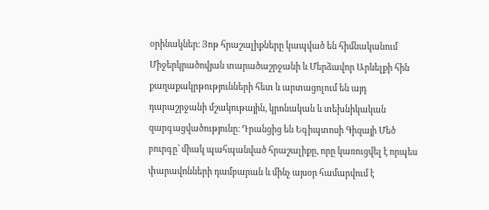օրինակներ։ Յոթ հրաշալիքները կապված են հիմնականում Միջերկրածովյան տարածաշրջանի և Մերձավոր Արևելքի հին քաղաքակրթությունների հետ և արտացոլում են այդ դարաշրջանի մշակութային, կրոնական և տեխնիկական զարգացվածությունը։ Դրանցից են Եգիպտոսի Գիզայի Մեծ բուրգը՝ միակ պահպանված հրաշալիքը, որը կառուցվել է որպես փարավոնների դամբարան և մինչ այսօր համարվում է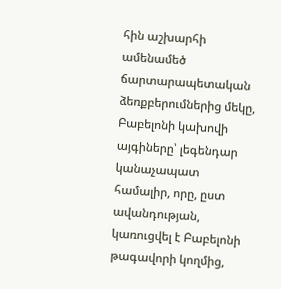հին աշխարհի ամենամեծ ճարտարապետական ձեռքբերումներից մեկը, Բաբելոնի կախովի այգիները՝ լեգենդար կանաչապատ համալիր, որը, ըստ ավանդության, կառուցվել է Բաբելոնի թագավորի կողմից,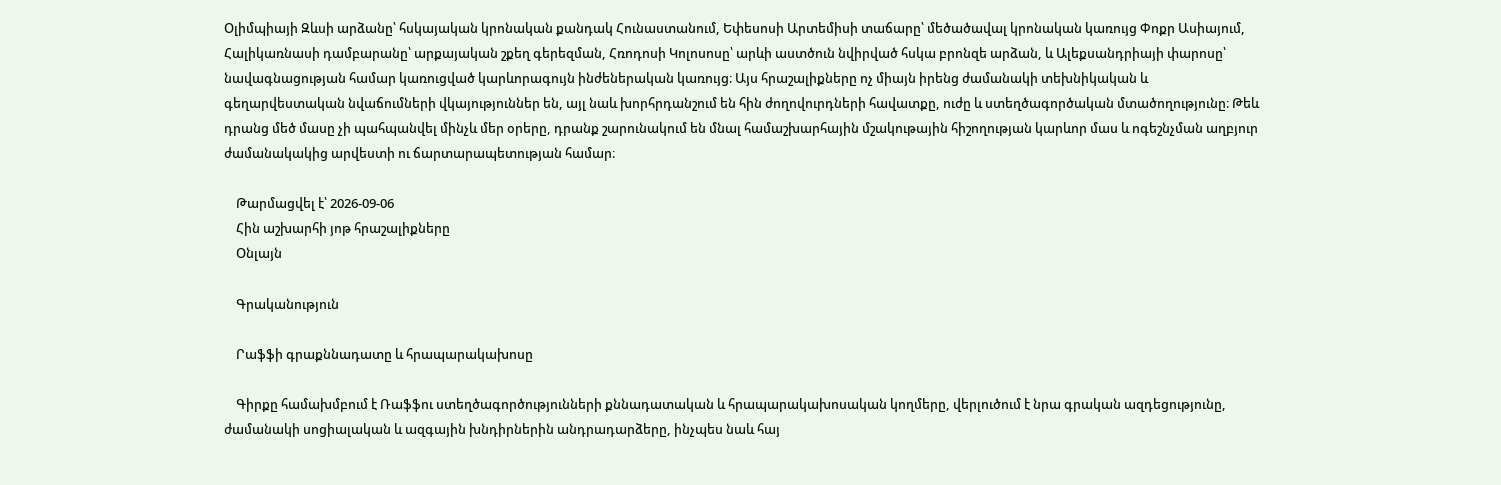Օլիմպիայի Զևսի արձանը՝ հսկայական կրոնական քանդակ Հունաստանում, Եփեսոսի Արտեմիսի տաճարը՝ մեծածավալ կրոնական կառույց Փոքր Ասիայում, Հալիկառնասի դամբարանը՝ արքայական շքեղ գերեզման, Հռոդոսի Կոլոսոսը՝ արևի աստծուն նվիրված հսկա բրոնզե արձան, և Ալեքսանդրիայի փարոսը՝ նավագնացության համար կառուցված կարևորագույն ինժեներական կառույց։ Այս հրաշալիքները ոչ միայն իրենց ժամանակի տեխնիկական և գեղարվեստական նվաճումների վկայություններ են, այլ նաև խորհրդանշում են հին ժողովուրդների հավատքը, ուժը և ստեղծագործական մտածողությունը։ Թեև դրանց մեծ մասը չի պահպանվել մինչև մեր օրերը, դրանք շարունակում են մնալ համաշխարհային մշակութային հիշողության կարևոր մաս և ոգեշնչման աղբյուր ժամանակակից արվեստի ու ճարտարապետության համար։

    Թարմացվել է՝ 2026-09-06
    Հին աշխարհի յոթ հրաշալիքները
    Օնլայն

    Գրականություն

    Րաֆֆի գրաքննադատը և հրապարակախոսը

    Գիրքը համախմբում է Ռաֆֆու ստեղծագործությունների քննադատական և հրապարակախոսական կողմերը, վերլուծում է նրա գրական ազդեցությունը, ժամանակի սոցիալական և ազգային խնդիրներին անդրադարձերը, ինչպես նաև հայ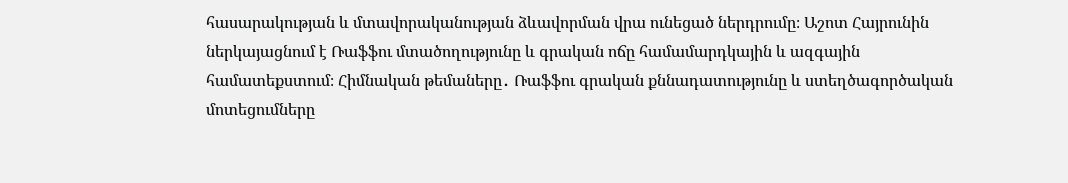հասարակության և մտավորականության ձևավորման վրա ունեցած ներդրումը։ Աշոտ Հայրունին ներկայացնում է Ռաֆֆու մտածողությունը և գրական ոճը համամարդկային և ազգային համատեքստում։ Հիմնական թեմաները․ Ռաֆֆու գրական քննադատությունը և ստեղծագործական մոտեցումները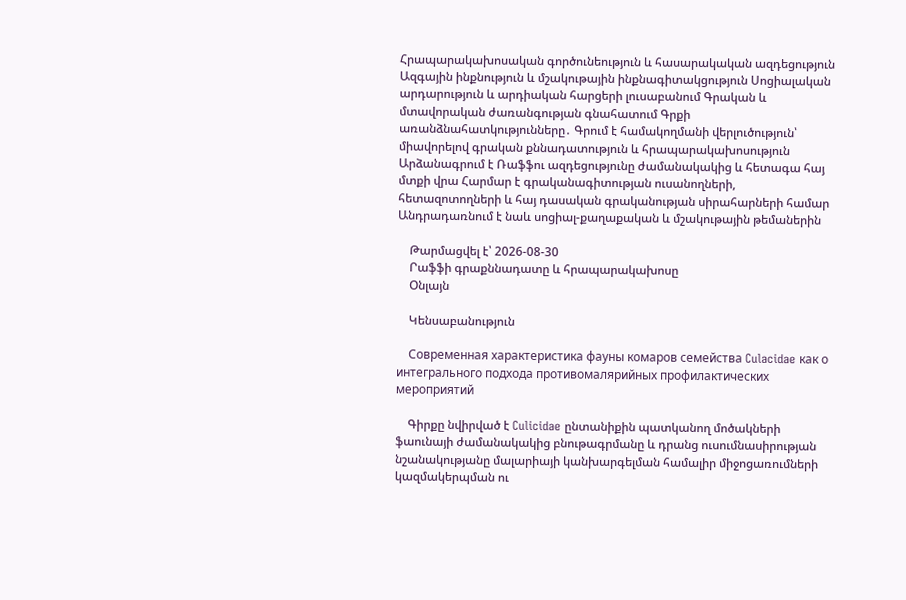Հրապարակախոսական գործունեություն և հասարակական ազդեցություն Ազգային ինքնություն և մշակութային ինքնագիտակցություն Սոցիալական արդարություն և արդիական հարցերի լուսաբանում Գրական և մտավորական ժառանգության գնահատում Գրքի առանձնահատկությունները․ Գրում է համակողմանի վերլուծություն՝ միավորելով գրական քննադատություն և հրապարակախոսություն Արձանագրում է Ռաֆֆու ազդեցությունը ժամանակակից և հետագա հայ մտքի վրա Հարմար է գրականագիտության ուսանողների, հետազոտողների և հայ դասական գրականության սիրահարների համար Անդրադառնում է նաև սոցիալ-քաղաքական և մշակութային թեմաներին

    Թարմացվել է՝ 2026-08-30
    Րաֆֆի գրաքննադատը և հրապարակախոսը
    Օնլայն

    Կենսաբանություն

    Современная характеристика фауны комаров семейства Culacidae как о интегрального подхода противомалярийных профилактических мероприятий

    Գիրքը նվիրված է Culicidae ընտանիքին պատկանող մոծակների ֆաունայի ժամանակակից բնութագրմանը և դրանց ուսումնասիրության նշանակությանը մալարիայի կանխարգելման համալիր միջոցառումների կազմակերպման ու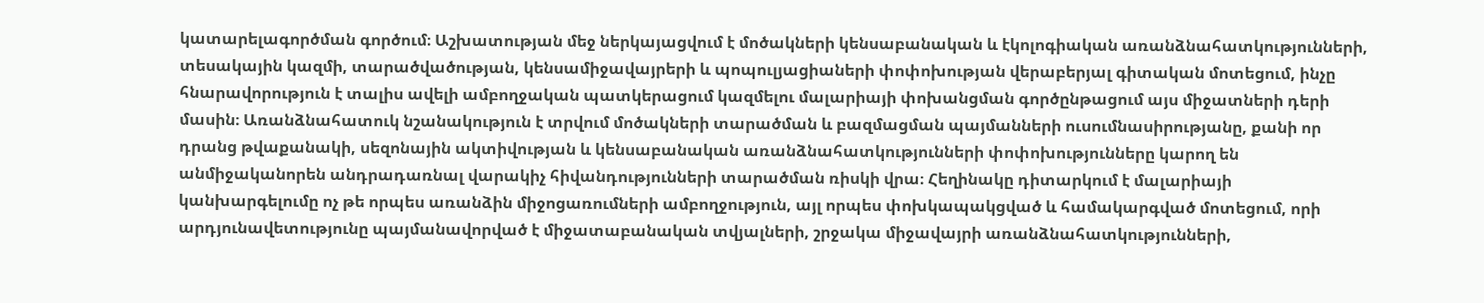կատարելագործման գործում։ Աշխատության մեջ ներկայացվում է մոծակների կենսաբանական և էկոլոգիական առանձնահատկությունների, տեսակային կազմի, տարածվածության, կենսամիջավայրերի և պոպուլյացիաների փոփոխության վերաբերյալ գիտական մոտեցում, ինչը հնարավորություն է տալիս ավելի ամբողջական պատկերացում կազմելու մալարիայի փոխանցման գործընթացում այս միջատների դերի մասին։ Առանձնահատուկ նշանակություն է տրվում մոծակների տարածման և բազմացման պայմանների ուսումնասիրությանը, քանի որ դրանց թվաքանակի, սեզոնային ակտիվության և կենսաբանական առանձնահատկությունների փոփոխությունները կարող են անմիջականորեն անդրադառնալ վարակիչ հիվանդությունների տարածման ռիսկի վրա։ Հեղինակը դիտարկում է մալարիայի կանխարգելումը ոչ թե որպես առանձին միջոցառումների ամբողջություն, այլ որպես փոխկապակցված և համակարգված մոտեցում, որի արդյունավետությունը պայմանավորված է միջատաբանական տվյալների, շրջակա միջավայրի առանձնահատկությունների,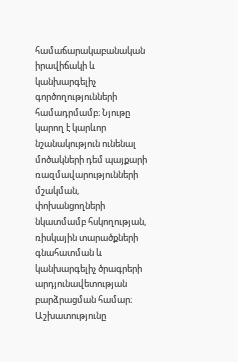համաճարակաբանական իրավիճակի և կանխարգելիչ գործողությունների համադրմամբ։ Նյութը կարող է կարևոր նշանակություն ունենալ մոծակների դեմ պայքարի ռազմավարությունների մշակման, փոխանցողների նկատմամբ հսկողության, ռիսկային տարածքների գնահատման և կանխարգելիչ ծրագրերի արդյունավետության բարձրացման համար։ Աշխատությունը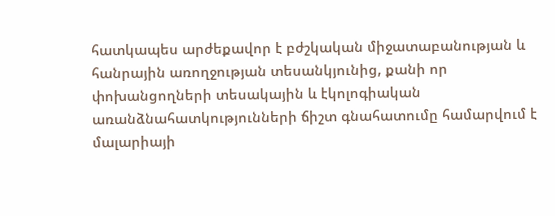հատկապես արժեքավոր է բժշկական միջատաբանության և հանրային առողջության տեսանկյունից, քանի որ փոխանցողների տեսակային և էկոլոգիական առանձնահատկությունների ճիշտ գնահատումը համարվում է մալարիայի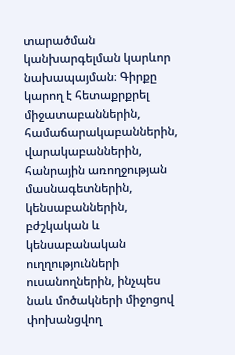տարածման կանխարգելման կարևոր նախապայման։ Գիրքը կարող է հետաքրքրել միջատաբաններին, համաճարակաբաններին, վարակաբաններին, հանրային առողջության մասնագետներին, կենսաբաններին, բժշկական և կենսաբանական ուղղությունների ուսանողներին, ինչպես նաև մոծակների միջոցով փոխանցվող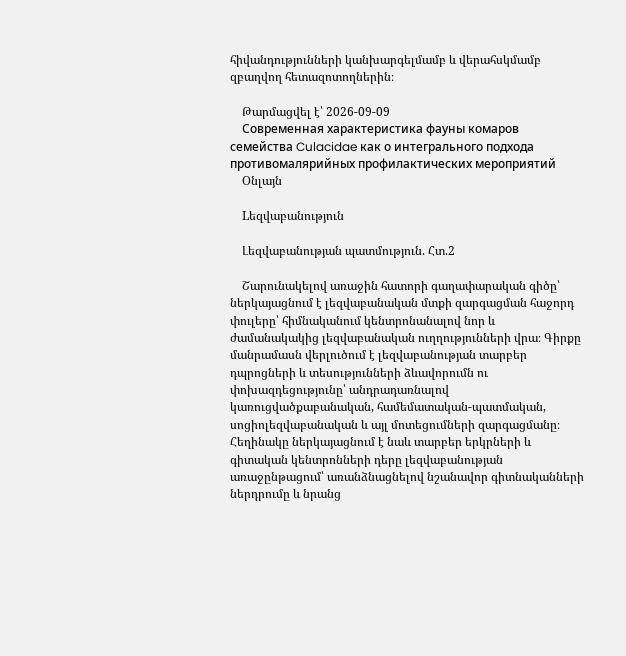հիվանդությունների կանխարգելմամբ և վերահսկմամբ զբաղվող հետազոտողներին։

    Թարմացվել է՝ 2026-09-09
    Современная характеристика фауны комаров семейства Culacidae как о интегрального подхода противомалярийных профилактических мероприятий
    Օնլայն

    Lեզվաբանություն

    Լեզվաբանության պատմություն. Հտ.2

    Շարունակելով առաջին հատորի գաղափարական գիծը՝ ներկայացնում է լեզվաբանական մտքի զարգացման հաջորդ փուլերը՝ հիմնականում կենտրոնանալով նոր և ժամանակակից լեզվաբանական ուղղությունների վրա։ Գիրքը մանրամասն վերլուծում է լեզվաբանության տարբեր դպրոցների և տեսությունների ձևավորումն ու փոխազդեցությունը՝ անդրադառնալով կառուցվածքաբանական, համեմատական-պատմական, սոցիոլեզվաբանական և այլ մոտեցումների զարգացմանը։ Հեղինակը ներկայացնում է նաև տարբեր երկրների և գիտական կենտրոնների դերը լեզվաբանության առաջընթացում՝ առանձնացնելով նշանավոր գիտնականների ներդրումը և նրանց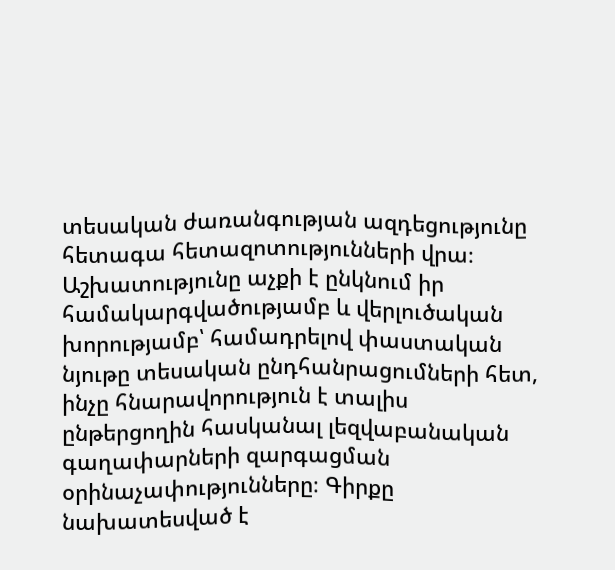տեսական ժառանգության ազդեցությունը հետագա հետազոտությունների վրա։ Աշխատությունը աչքի է ընկնում իր համակարգվածությամբ և վերլուծական խորությամբ՝ համադրելով փաստական նյութը տեսական ընդհանրացումների հետ, ինչը հնարավորություն է տալիս ընթերցողին հասկանալ լեզվաբանական գաղափարների զարգացման օրինաչափությունները։ Գիրքը նախատեսված է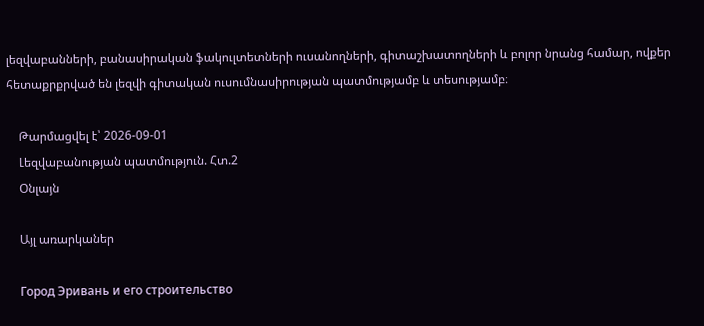լեզվաբանների, բանասիրական ֆակուլտետների ուսանողների, գիտաշխատողների և բոլոր նրանց համար, ովքեր հետաքրքրված են լեզվի գիտական ուսումնասիրության պատմությամբ և տեսությամբ։

    Թարմացվել է՝ 2026-09-01
    Լեզվաբանության պատմություն. Հտ.2
    Օնլայն

    Այլ առարկաներ

    Город Эривань и его строительство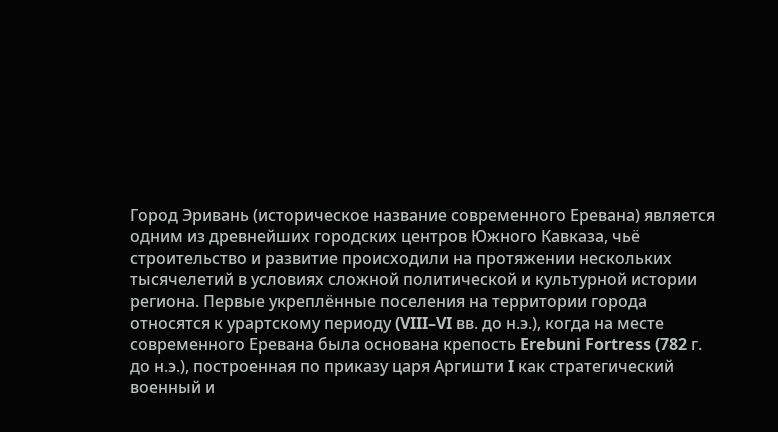Город Эривань (историческое название современного Еревана) является одним из древнейших городских центров Южного Кавказа, чьё строительство и развитие происходили на протяжении нескольких тысячелетий в условиях сложной политической и культурной истории региона. Первые укреплённые поселения на территории города относятся к урартскому периоду (VIII–VI вв. до н.э.), когда на месте современного Еревана была основана крепость Erebuni Fortress (782 г. до н.э.), построенная по приказу царя Аргишти I как стратегический военный и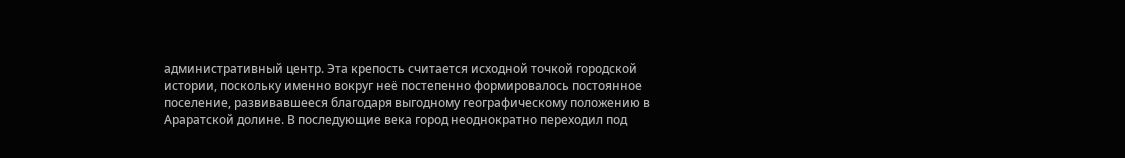административный центр. Эта крепость считается исходной точкой городской истории, поскольку именно вокруг неё постепенно формировалось постоянное поселение, развивавшееся благодаря выгодному географическому положению в Араратской долине. В последующие века город неоднократно переходил под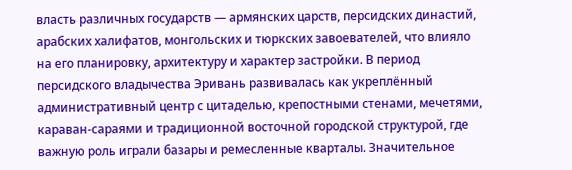власть различных государств — армянских царств, персидских династий, арабских халифатов, монгольских и тюркских завоевателей, что влияло на его планировку, архитектуру и характер застройки. В период персидского владычества Эривань развивалась как укреплённый административный центр с цитаделью, крепостными стенами, мечетями, караван-сараями и традиционной восточной городской структурой, где важную роль играли базары и ремесленные кварталы. Значительное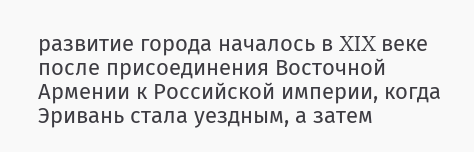развитие города началось в XIX веке после присоединения Восточной Армении к Российской империи, когда Эривань стала уездным, а затем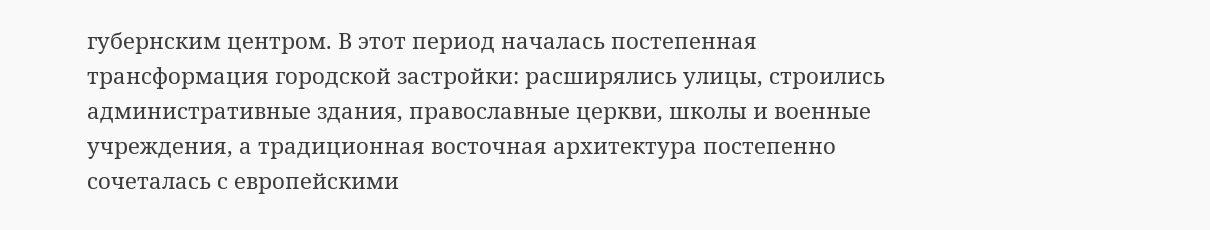губернским центром. В этот период началась постепенная трансформация городской застройки: расширялись улицы, строились административные здания, православные церкви, школы и военные учреждения, а традиционная восточная архитектура постепенно сочеталась с европейскими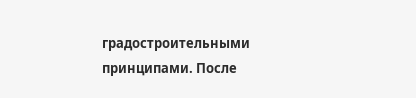градостроительными принципами. После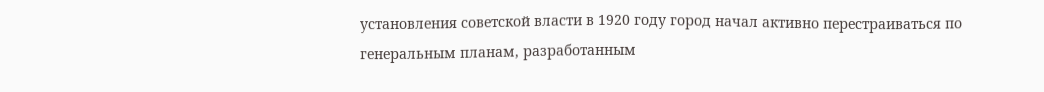установления советской власти в 1920 году город начал активно перестраиваться по генеральным планам, разработанным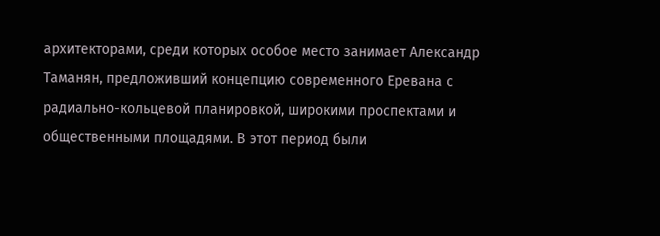архитекторами, среди которых особое место занимает Александр Таманян, предложивший концепцию современного Еревана с радиально-кольцевой планировкой, широкими проспектами и общественными площадями. В этот период были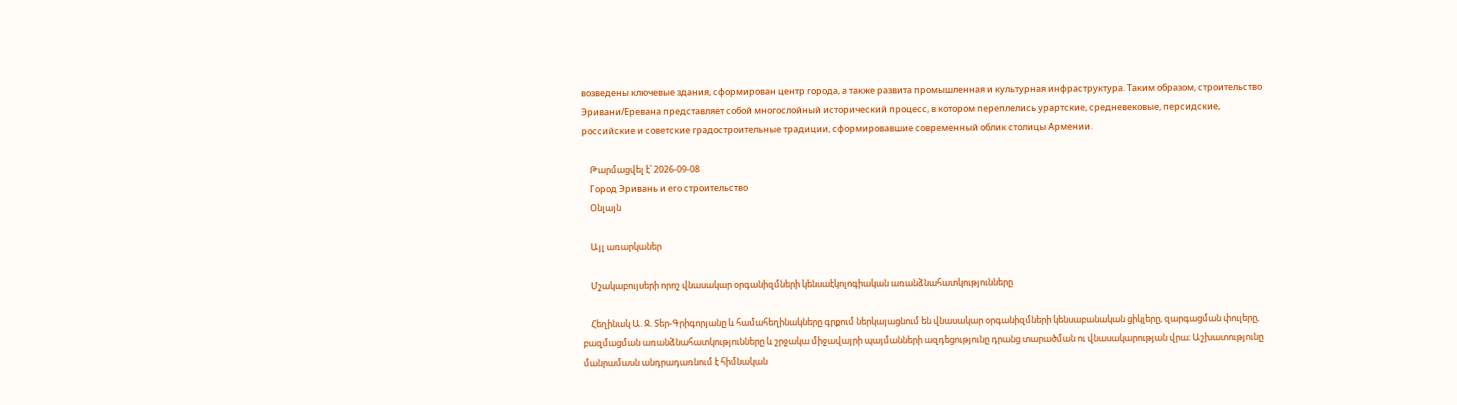возведены ключевые здания, сформирован центр города, а также развита промышленная и культурная инфраструктура. Таким образом, строительство Эривани/Еревана представляет собой многослойный исторический процесс, в котором переплелись урартские, средневековые, персидские, российские и советские градостроительные традиции, сформировавшие современный облик столицы Армении.

    Թարմացվել է՝ 2026-09-08
    Город Эривань и его строительство
    Օնլայն

    Այլ առարկաներ

    Մշակաբույսերի որոշ վնասակար օրգանիզմների կենսաէկոլոգիական առանձնահատկությունները

    Հեղինակ Ա. Ջ. Տեր-Գրիգորյանը և համահեղինակները գրքում ներկայացնում են վնասակար օրգանիզմների կենսաբանական ցիկլերը, զարգացման փուլերը, բազմացման առանձնահատկությունները և շրջակա միջավայրի պայմանների ազդեցությունը դրանց տարածման ու վնասակարության վրա։ Աշխատությունը մանրամասն անդրադառնում է հիմնական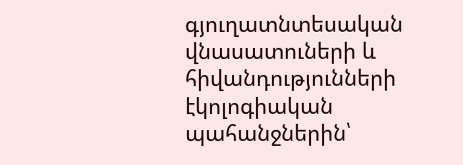գյուղատնտեսական վնասատուների և հիվանդությունների էկոլոգիական պահանջներին՝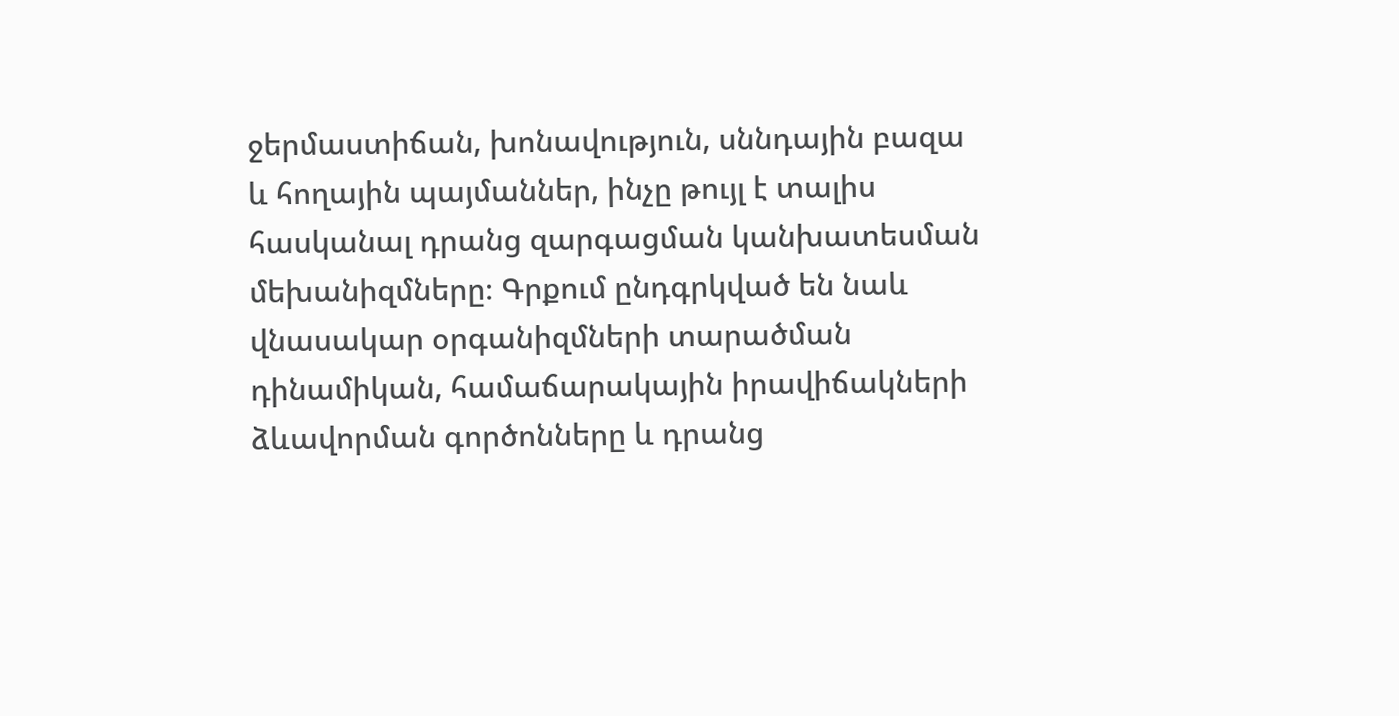ջերմաստիճան, խոնավություն, սննդային բազա և հողային պայմաններ, ինչը թույլ է տալիս հասկանալ դրանց զարգացման կանխատեսման մեխանիզմները։ Գրքում ընդգրկված են նաև վնասակար օրգանիզմների տարածման դինամիկան, համաճարակային իրավիճակների ձևավորման գործոնները և դրանց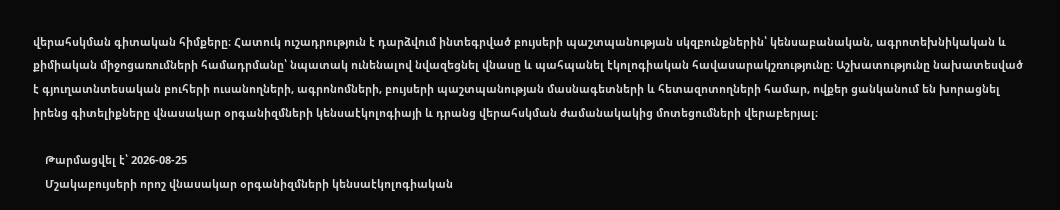վերահսկման գիտական հիմքերը։ Հատուկ ուշադրություն է դարձվում ինտեգրված բույսերի պաշտպանության սկզբունքներին՝ կենսաբանական, ագրոտեխնիկական և քիմիական միջոցառումների համադրմանը՝ նպատակ ունենալով նվազեցնել վնասը և պահպանել էկոլոգիական հավասարակշռությունը։ Աշխատությունը նախատեսված է գյուղատնտեսական բուհերի ուսանողների, ագրոնոմների, բույսերի պաշտպանության մասնագետների և հետազոտողների համար, ովքեր ցանկանում են խորացնել իրենց գիտելիքները վնասակար օրգանիզմների կենսաէկոլոգիայի և դրանց վերահսկման ժամանակակից մոտեցումների վերաբերյալ։

    Թարմացվել է՝ 2026-08-25
    Մշակաբույսերի որոշ վնասակար օրգանիզմների կենսաէկոլոգիական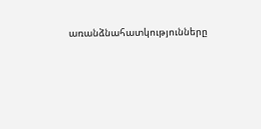առանձնահատկությունները